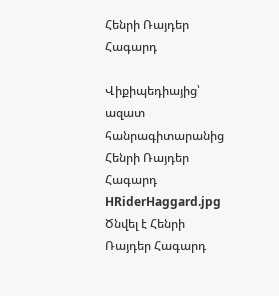Հենրի Ռայդեր Հագարդ

Վիքիպեդիայից՝ ազատ հանրագիտարանից
Հենրի Ռայդեր Հագարդ
HRiderHaggard.jpg
Ծնվել է Հենրի Ռայդեր Հագարդ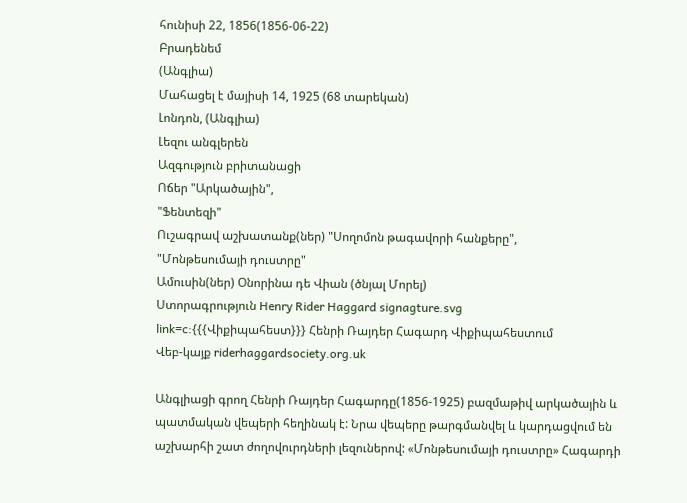հունիսի 22, 1856(1856-06-22)
Բրադենեմ
(Անգլիա)
Մահացել է մայիսի 14, 1925 (68 տարեկան)
Լոնդոն, (Անգլիա)
Լեզու անգլերեն
Ազգություն բրիտանացի
Ոճեր "Արկածային",
"Ֆենտեզի"
Ուշագրավ աշխատանք(ներ) "Սողոմոն թագավորի հանքերը",
"Մոնթեսումայի դուստրը"
Ամուսին(ներ) Օնորինա դե Վիան (ծնյալ Մորել)
Ստորագրություն Henry Rider Haggard signagture.svg
link=c:{{{Վիքիպահեստ}}} Հենրի Ռայդեր Հագարդ Վիքիպահեստում
Վեբ-կայք riderhaggardsociety.org.uk

Անգլիացի գրող Հենրի Ռայդեր Հագարդը(1856-1925) բազմաթիվ արկածային և պատմական վեպերի հեղինակ է: Նրա վեպերը թարգմանվել և կարդացվում են աշխարհի շատ ժողովուրդների լեզուներով: «Մոնթեսումայի դուստրը» Հագարդի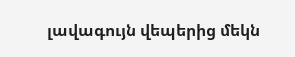լավագույն վեպերից մեկն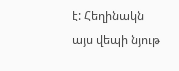է: Հեղինակն այս վեպի նյութ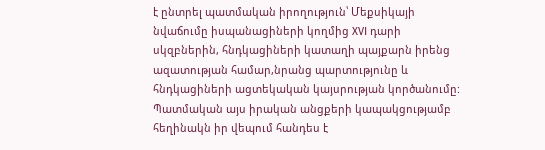է ընտրել պատմական իրողություն՝ Մեքսիկայի նվաճումը իսպանացիների կողմից XVI դարի սկզբներին, հնդկացիների կատաղի պայքարն իրենց ազատության համար,նրանց պարտությունը և հնդկացիների ացտեկական կայսրության կործանումը: Պատմական այս իրական անցքերի կապակցությամբ հեղինակն իր վեպում հանդես է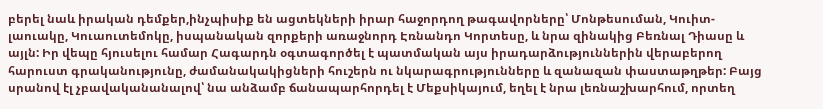բերել նաև իրական դեմքեր,ինչպիսիք են ացտեկների իրար հաջորդող թագավորները՝ Մոնթեսուման, Կուիտ-լաուակը, Կուաուտեմոկը, իսպանական զորքերի առաջնորդ Էռնանդո Կորտեսը, և նրա զինակից Բեռնալ Դիասը և այլն: Իր վեպը հյուսելու համար Հագարդն օգտագործել է պատմական այս իրադարձություններին վերաբերող հարուստ գրականությունը, ժամանակակիցների հուշերն ու նկարագրությունները և զանազան փաստաթղթեր: Բայց սրանով էլ չբավականանալով՝ նա անձամբ ճանապարհորդել է Մեքսիկայում, եղել է նրա լեռնաշխարհում, որտեղ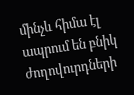մինչև հիմա էլ ապրում են բնիկ ժողովուրդների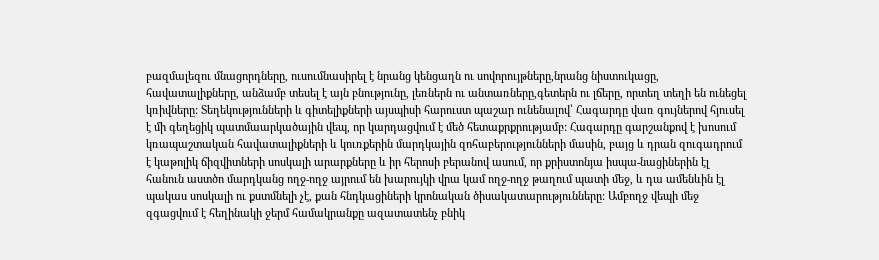բազմալեզու մնացորդները, ուսումնասիրել է նրանց կենցաղն ու սովորույթները,նրանց նիստուկացը, հավատալիքները, անձամբ տեսել է այն բնությունը, լեռներն ու անտառները,գետերն ու լճերը, որտեղ տեղի են ունեցել կռիվները: Տեղեկությունների և գիտելիքների այսպիսի հարուստ պաշար ունենալով՝ Հագարդը վառ գույներով հյուսել է մի գեղեցիկ պատմաարկածային վեպ, որ կարդացվում է մեծ հետաքրքրությամբ: Հագարդը գարշանքով է խոսում կռապաշտական հավատալիքների և կուռքերին մարդկային զոհաբերությունների մասին, բայց և դրան զուգադրում է կաթոլիկ ճիզվիտների սոսկալի արարքները և իր հերոսի բերանով ասում, որ քրիստոնյա իսպա-նացիներին էլ հանուն աստծո մարդկանց ողջ-ողջ այրում են խարույկի վրա կամ ողջ-ողջ թաղում պատի մեջ, և դա ամենևին էլ պակաս սոսկալի ու քստմնելի չէ, քան հնդկացիների կրոնական ծիսակատարությունները: Ամբողջ վեպի մեջ զգացվում է հեղինակի ջերմ համակրանքը ազատատենչ բնիկ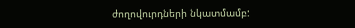ժողովուրդների նկատմամբ: